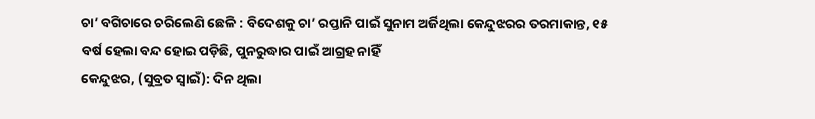ଚା’ ବଗିଚାରେ ଚରିଲେଣି ଛେଳି : ବିଦେଶକୁ ଚା’ ରପ୍ତାନି ପାଇଁ ସୁନାମ ଅର୍ଜିଥିଲା କେନ୍ଦୁଝରର ତରମାକାନ୍ତ, ୧୫ ବର୍ଷ ହେଲା ବନ୍ଦ ହୋଇ ପଡ଼ିଛି, ପୁନରୁଦ୍ଧାର ପାଇଁ ଆଗ୍ରହ ନାହିଁ
କେନ୍ଦୁଝର, (ସୁବ୍ରତ ସ୍ବାଇଁ): ଦିନ ଥିଲା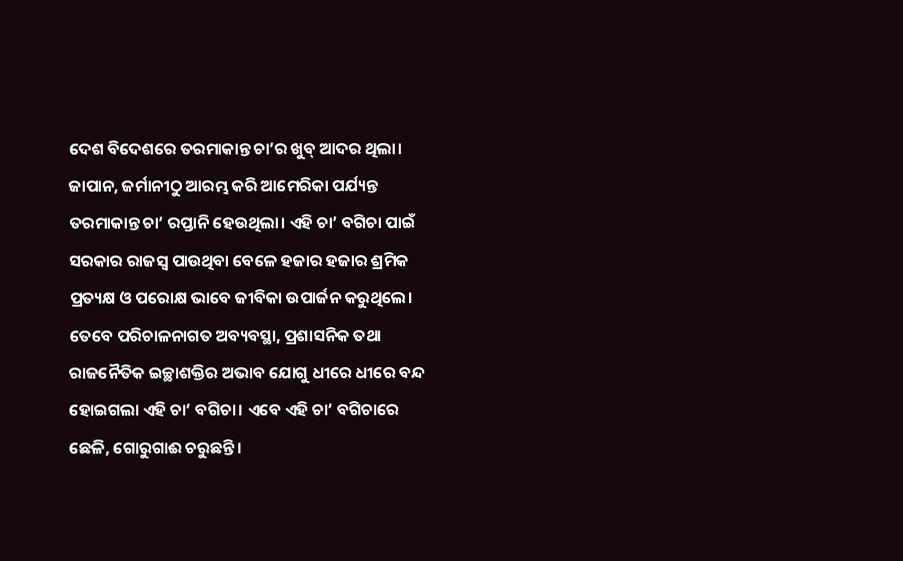ଦେଶ ବିଦେଶରେ ତରମାକାନ୍ତ ଚା’ର ଖୁବ୍ ଆଦର ଥିଲା। ଜାପାନ, ଜର୍ମାନୀଠୁ ଆରମ୍ଭ କରି ଆମେରିକା ପର୍ଯ୍ୟନ୍ତ ତରମାକାନ୍ତ ଚା’ ରପ୍ତାନି ହେଉଥିଲା। ଏହି ଚା’ ବଗିଚା ପାଇଁ ସରକାର ରାଜସ୍ୱ ପାଉଥିବା ବେଳେ ହଜାର ହଜାର ଶ୍ରମିକ ପ୍ରତ୍ୟକ୍ଷ ଓ ପରୋକ୍ଷ ଭାବେ ଜୀବିକା ଉପାର୍ଜନ କରୁଥିଲେ। ତେବେ ପରିଚାଳନାଗତ ଅବ୍ୟବସ୍ଥା, ପ୍ରଶାସନିକ ତଥା ରାଜନୈତିକ ଇଚ୍ଛାଶକ୍ତିର ଅଭାବ ଯୋଗୁ ଧୀରେ ଧୀରେ ବନ୍ଦ ହୋଇଗଲା ଏହି ଚା’ ବଗିଚା। ଏବେ ଏହି ଚା’ ବଗିଚାରେ ଛେଳି, ଗୋରୁଗାଈ ଚରୁଛନ୍ତି।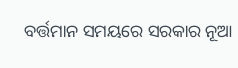ବର୍ତ୍ତମାନ ସମୟରେ ସରକାର ନୂଆ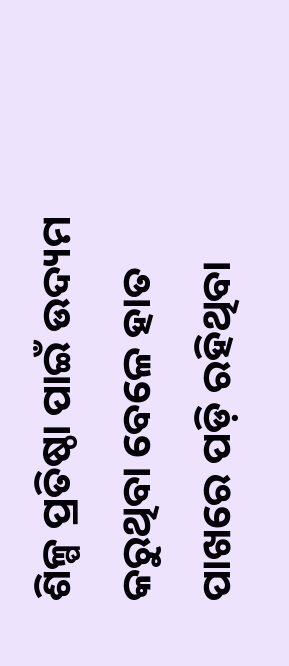ଶିଳ୍ପ ପ୍ରତିଷ୍ଠା ପାଇଁ ଉଦ୍ୟମ କରୁଥିବା ବେଳେ ହାତ ପାଖରେ ପଡ଼ି ରହିଥିବା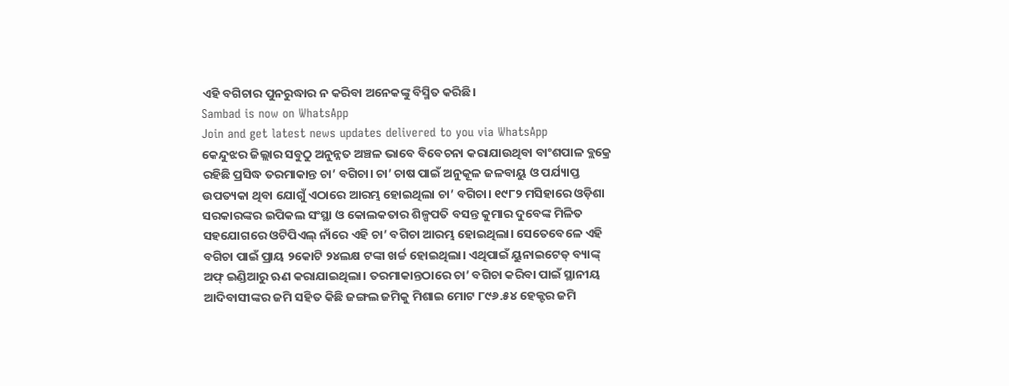ଏହି ବଗିଚାର ପୁନରୁଦ୍ଧାର ନ କରିବା ଅନେକଙ୍କୁ ବିସ୍ମିତ କରିଛି।
Sambad is now on WhatsApp
Join and get latest news updates delivered to you via WhatsApp
କେନ୍ଦୁଝର ଜିଲ୍ଲାର ସବୁଠୁ ଅନୁନ୍ନତ ଅଞ୍ଚଳ ଭାବେ ବିବେଚନା କରାଯାଉଥିବା ବାଂଶପାଳ ବ୍ଲକ୍ରେ ରହିଛି ପ୍ରସିଦ୍ଧ ତରମାକାନ୍ତ ଚା’ ବଗିଚା। ଚା’ ଚାଷ ପାଇଁ ଅନୁକୂଳ ଜଳବାୟୁ ଓ ପର୍ଯ୍ୟାପ୍ତ ଉପତ୍ୟକା ଥିବା ଯୋଗୁଁ ଏଠାରେ ଆରମ୍ଭ ହୋଇଥିଲା ଚା’ ବଗିଚା। ୧୯୮୨ ମସିହାରେ ଓଡ଼ିଶା ସରକାରଙ୍କର ଇପିକଲ ସଂସ୍ଥା ଓ କୋଲକତାର ଶିଳ୍ପପତି ବସନ୍ତ କୁମାର ଦୁବେଙ୍କ ମିଳିତ ସହଯୋଗରେ ଓଟିପିଏଲ୍ ନାଁରେ ଏହି ଚା’ ବଗିଚା ଆରମ୍ଭ ହୋଇଥିଲା। ସେତେବେଳେ ଏହି ବଗିଚା ପାଇଁ ପ୍ରାୟ ୨କୋଟି ୨୪ଲକ୍ଷ ଟଙ୍କା ଖର୍ଚ୍ଚ ହୋଇଥିଲା। ଏଥିପାଇଁ ୟୁନାଇଟେଡ୍ ବ୍ୟାଙ୍କ୍ ଅଫ୍ ଇଣ୍ଡିଆରୁ ଋଣ କରାଯାଇଥିଲା। ତରମାକାନ୍ତଠାରେ ଚା’ ବଗିଚା କରିବା ପାଇଁ ସ୍ଥାନୀୟ ଆଦିବାସୀଙ୍କର ଜମି ସହିତ କିଛି ଜଙ୍ଗଲ ଜମିକୁ ମିଶାଇ ମୋଟ ୮୯୬.୫୪ ହେକ୍ଟର ଜମି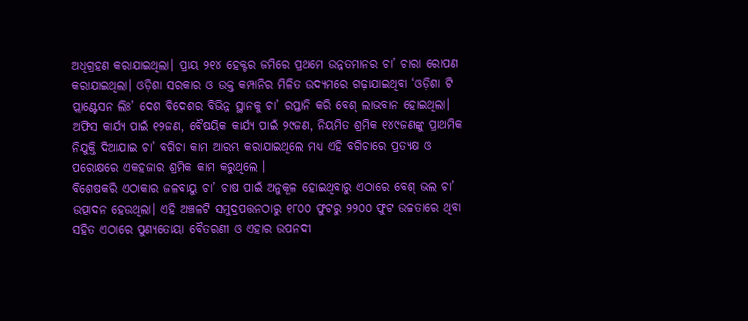ଅଧିଗ୍ରହଣ କରାଯାଇଥିଲା। ପ୍ରାୟ ୨୧୪ ହେକ୍ଟର ଜମିରେ ପ୍ରଥମେ ଉନ୍ନତମାନର ଚା’ ଚାରା ରୋପଣ କରାଯାଇଥିଲା। ଓଡ଼ିଶା ସରକାର ଓ ଉକ୍ତ କମ୍ପାନିର ମିଳିତ ଉଦ୍ୟମରେ ଗଢ଼ାଯାଇଥିବା ‘ଓଡ଼ିଶା ଟି ପ୍ଲାଣ୍ଟେସନ ଲିଃ’ ଦେଶ ବିଦେଶର ବିଭିନ୍ନ ସ୍ଥାନକୁ ଚା’ ରପ୍ତାନି କରି ବେଶ୍ ଲାଭବାନ ହୋଇଥିଲା। ଅଫିସ କାର୍ଯ୍ୟ ପାଇଁ ୧୨ଜଣ, ବୈଷୟିକ କାର୍ଯ୍ୟ ପାଇଁ ୨୯ଜଣ, ନିୟମିତ ଶ୍ରମିକ ୧୪୯ଜଣଙ୍କୁ ପ୍ରାଥମିକ ନିଯୁକ୍ତି ଦିଆଯାଇ ଚା’ ବଗିଚା କାମ ଆରମ୍ଭ କରାଯାଇଥିଲେ ମଧ୍ୟ ଏହି ବଗିଚାରେ ପ୍ରତ୍ୟକ୍ଷ ଓ ପରୋକ୍ଷରେ ଏକହଜାର ଶ୍ରମିକ କାମ କରୁଥିଲେ ।
ବିଶେଷକରି ଏଠାକାର ଜଳବାୟୁ ଚା’ ଚାଷ ପାଇଁ ଅନୁକୂଳ ହୋଇଥିବାରୁ ଏଠାରେ ବେଶ୍ ଭଲ ଚା’ ଉତ୍ପାଦନ ହେଉଥିଲା। ଏହି ଅଞ୍ଚଳଟି ସମୁଦ୍ରପତ୍ତନଠାରୁ ୧୮୦୦ ଫୁଟରୁ ୨୨୦୦ ଫୁଟ ଉଚ୍ଚତାରେ ଥିବା ସହିତ ଏଠାରେ ପୁଣ୍ୟତୋୟା ବୈତରଣୀ ଓ ଏହାର ଉପନଦୀ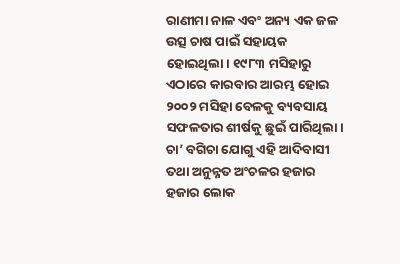ରାଣୀମା ନାଳ ଏବଂ ଅନ୍ୟ ଏକ ଜଳ ଉତ୍ସ ଚାଷ ପାଇଁ ସହାୟକ ହୋଇଥିଲା। ୧୯୮୩ ମସିହାରୁ ଏଠାରେ କାରବାର ଆରମ୍ଭ ହୋଇ ୨୦୦୨ ମସିହା ବେଳକୁ ବ୍ୟବସାୟ ସଫଳତାର ଶୀର୍ଷକୁ ଛୁଇଁ ପାରିଥିଲା। ଚା’ ବଗିଚା ଯୋଗୁ ଏହି ଆଦିବାସୀ ତଥା ଅନୁନ୍ନତ ଅଂଚଳର ହଜାର ହଜାର ଲୋକ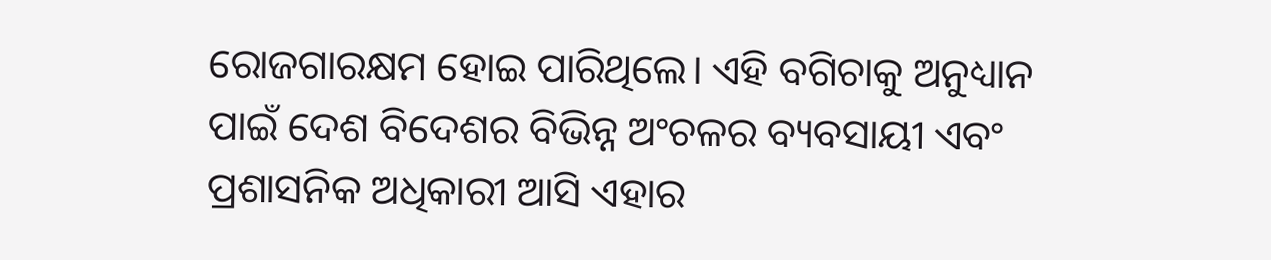ରୋଜଗାରକ୍ଷମ ହୋଇ ପାରିଥିଲେ। ଏହି ବଗିଚାକୁ ଅନୁଧ୍ୟାନ ପାଇଁ ଦେଶ ବିଦେଶର ବିଭିନ୍ନ ଅଂଚଳର ବ୍ୟବସାୟୀ ଏବଂ ପ୍ରଶାସନିକ ଅଧିକାରୀ ଆସି ଏହାର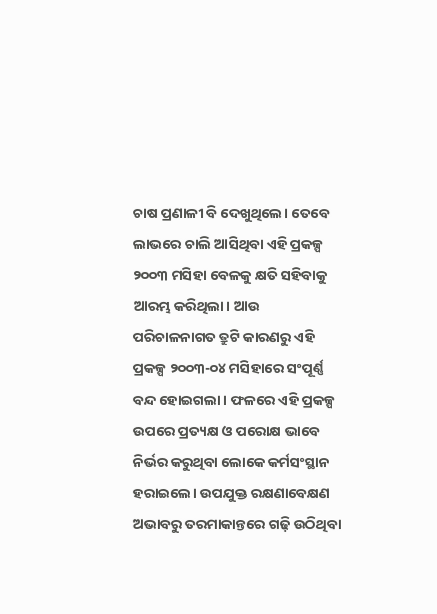ଚାଷ ପ୍ରଣାଳୀ ବି ଦେଖୁଥିଲେ। ତେବେ ଲାଭରେ ଚାଲି ଆସିଥିବା ଏହି ପ୍ରକଳ୍ପ ୨୦୦୩ ମସିହା ବେଳକୁ କ୍ଷତି ସହିବାକୁ ଆରମ୍ଭ କରିଥିଲା। ଆଉ ପରିଚାଳନାଗତ ତ୍ରୁଟି କାରଣରୁ ଏହି ପ୍ରକଳ୍ପ ୨୦୦୩-୦୪ ମସିହାରେ ସଂପୂର୍ଣ୍ଣ ବନ୍ଦ ହୋଇଗଲା। ଫଳରେ ଏହି ପ୍ରକଳ୍ପ ଉପରେ ପ୍ରତ୍ୟକ୍ଷ ଓ ପରୋକ୍ଷ ଭାବେ ନିର୍ଭର କରୁଥିବା ଲୋକେ କର୍ମସଂସ୍ଥାନ ହରାଇଲେ। ଉପଯୁକ୍ତ ରକ୍ଷଣାବେକ୍ଷଣ ଅଭାବରୁ ତରମାକାନ୍ତରେ ଗଢ଼ି ଉଠିଥିବା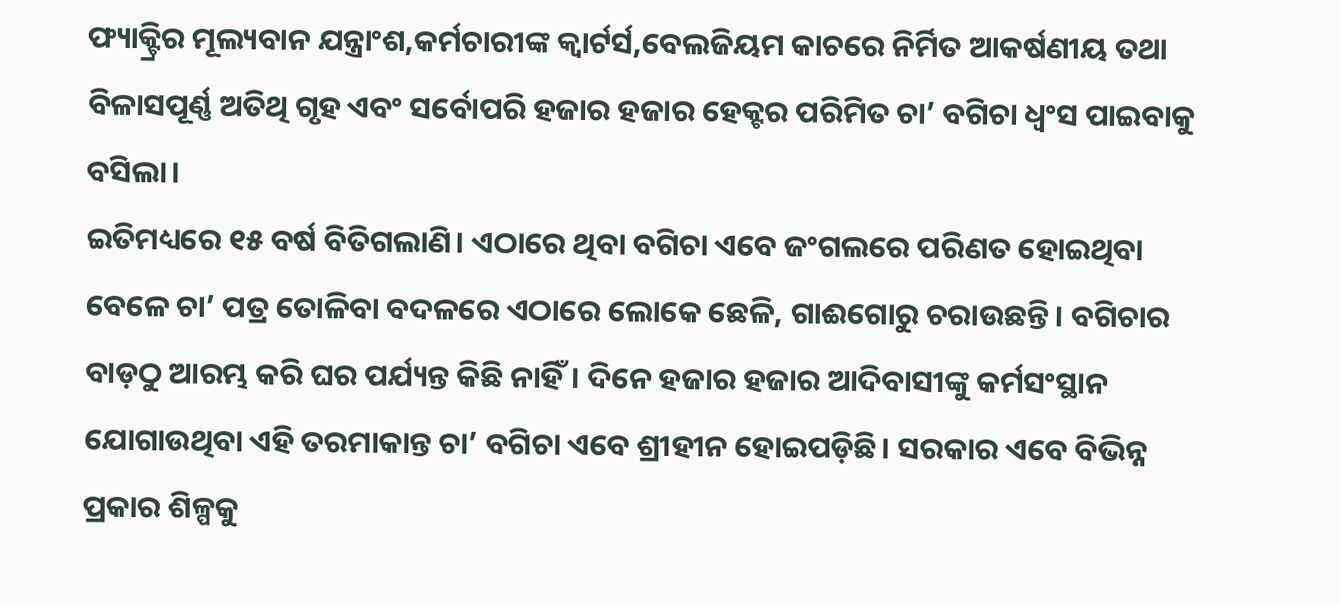ଫ୍ୟାକ୍ଟ୍ରିର ମୂଲ୍ୟବାନ ଯନ୍ତ୍ରାଂଶ,କର୍ମଚାରୀଙ୍କ କ୍ୱାର୍ଟର୍ସ,ବେଲଜିୟମ କାଚରେ ନିର୍ମିତ ଆକର୍ଷଣୀୟ ତଥା ବିଳାସପୂର୍ଣ୍ଣ ଅତିଥି ଗୃହ ଏବଂ ସର୍ବୋପରି ହଜାର ହଜାର ହେକ୍ଟର ପରିମିତ ଚା’ ବଗିଚା ଧ୍ୱଂସ ପାଇବାକୁ ବସିଲା।
ଇତିମଧ୍ୟରେ ୧୫ ବର୍ଷ ବିତିଗଲାଣି। ଏଠାରେ ଥିବା ବଗିଚା ଏବେ ଜଂଗଲରେ ପରିଣତ ହୋଇଥିବା ବେଳେ ଚା’ ପତ୍ର ତୋଳିବା ବଦଳରେ ଏଠାରେ ଲୋକେ ଛେଳି, ଗାଈଗୋରୁ ଚରାଉଛନ୍ତି। ବଗିଚାର ବାଡ଼ଠୁ ଆରମ୍ଭ କରି ଘର ପର୍ଯ୍ୟନ୍ତ କିଛି ନାହିଁ। ଦିନେ ହଜାର ହଜାର ଆଦିବାସୀଙ୍କୁ କର୍ମସଂସ୍ଥାନ ଯୋଗାଉଥିବା ଏହି ତରମାକାନ୍ତ ଚା’ ବଗିଚା ଏବେ ଶ୍ରୀହୀନ ହୋଇପଡ଼ିଛି। ସରକାର ଏବେ ବିଭିନ୍ନ ପ୍ରକାର ଶିଳ୍ପକୁ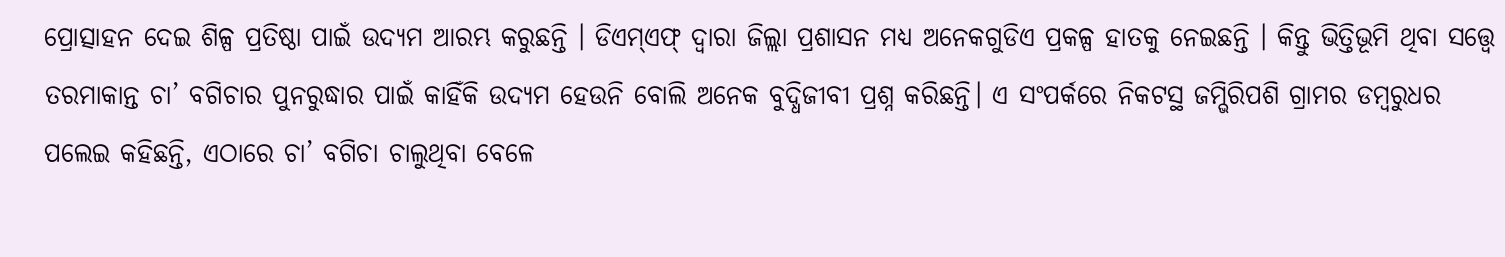ପ୍ରୋତ୍ସାହନ ଦେଇ ଶିଳ୍ପ ପ୍ରତିଷ୍ଠା ପାଇଁ ଉଦ୍ୟମ ଆରମ୍ଭ କରୁଛନ୍ତି । ଡିଏମ୍ଏଫ୍ ଦ୍ୱାରା ଜିଲ୍ଲା ପ୍ରଶାସନ ମଧ୍ୟ ଅନେକଗୁଡିଏ ପ୍ରକଳ୍ପ ହାତକୁ ନେଇଛନ୍ତି । କିନ୍ତୁ ଭିତ୍ତିଭୂମି ଥିବା ସତ୍ତ୍ବେ ତରମାକାନ୍ତ ଚା’ ବଗିଚାର ପୁନରୁଦ୍ଧାର ପାଇଁ କାହିଁକି ଉଦ୍ୟମ ହେଉନି ବୋଲି ଅନେକ ବୁଦ୍ଧିଜୀବୀ ପ୍ରଶ୍ନ କରିଛନ୍ତି। ଏ ସଂପର୍କରେ ନିକଟସ୍ଥ ଜମ୍ଭିରିପଶି ଗ୍ରାମର ଡମ୍ବରୁଧର ପଲେଇ କହିଛନ୍ତି, ଏଠାରେ ଚା’ ବଗିଚା ଚାଲୁଥିବା ବେଳେ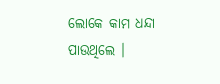ଲୋକେ କାମ ଧନ୍ଦା ପାଉଥିଲେ ।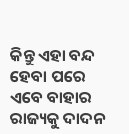କିନ୍ତୁ ଏହା ବନ୍ଦ ହେବା ପରେ ଏବେ ବାହାର ରାଜ୍ୟକୁ ଦାଦନ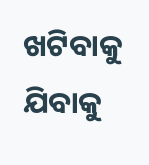ଖଟିବାକୁ ଯିବାକୁ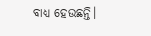ବାଧ୍ୟ ହେଉଛନ୍ତି।